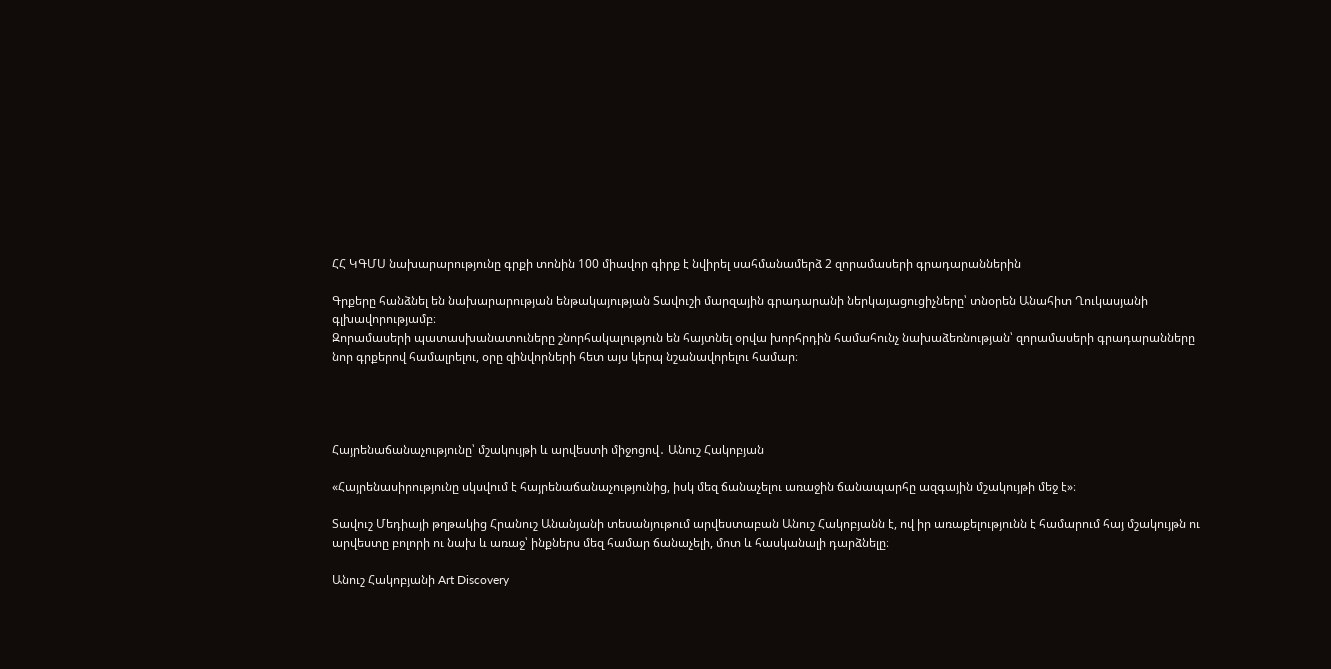ՀՀ ԿԳՄՍ նախարարությունը գրքի տոնին 100 միավոր գիրք է նվիրել սահմանամերձ 2 զորամասերի գրադարաններին

Գրքերը հանձնել են նախարարության ենթակայության Տավուշի մարզային գրադարանի ներկայացուցիչները՝ տնօրեն Անահիտ Ղուկասյանի գլխավորությամբ։
Զորամասերի պատասխանատուները շնորհակալություն են հայտնել օրվա խորհրդին համահունչ նախաձեռնության՝ զորամասերի գրադարանները նոր գրքերով համալրելու, օրը զինվորների հետ այս կերպ նշանավորելու համար։




Հայրենաճանաչությունը՝ մշակույթի և արվեստի միջոցով․ Անուշ Հակոբյան

«Հայրենասիրությունը սկսվում է հայրենաճանաչությունից, իսկ մեզ ճանաչելու առաջին ճանապարհը ազգային մշակույթի մեջ է»։

Տավուշ Մեդիայի թղթակից Հրանուշ Անանյանի տեսանյութում արվեստաբան Անուշ Հակոբյանն է, ով իր առաքելությունն է համարում հայ մշակույթն ու արվեստը բոլորի ու նախ և առաջ՝ ինքներս մեզ համար ճանաչելի, մոտ և հասկանալի դարձնելը։

Անուշ Հակոբյանի Art Discovery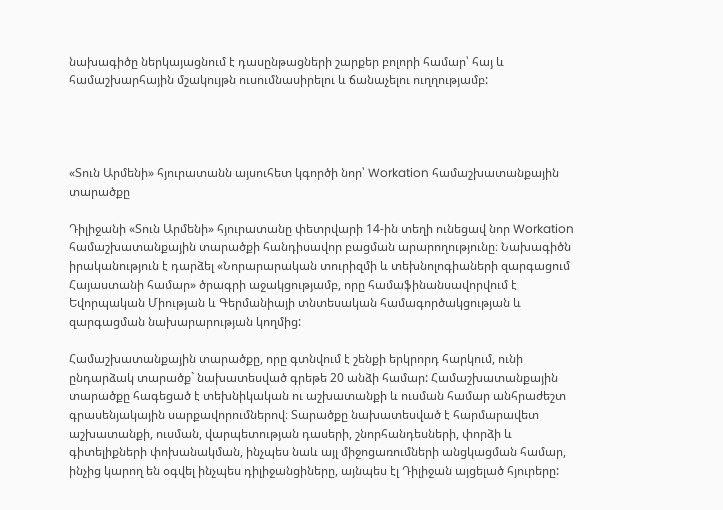նախագիծը ներկայացնում է դասընթացների շարքեր բոլորի համար՝ հայ և համաշխարհային մշակույթն ուսումնասիրելու և ճանաչելու ուղղությամբ:




«Տուն Արմենի» հյուրատանն այսուհետ կգործի նոր՝ Workation համաշխատանքային տարածքը

Դիլիջանի «Տուն Արմենի» հյուրատանը փետրվարի 14-ին տեղի ունեցավ նոր Workation համաշխատանքային տարածքի հանդիսավոր բացման արարողությունը։ Նախագիծն իրականություն է դարձել «Նորարարական տուրիզմի և տեխնոլոգիաների զարգացում Հայաստանի համար» ծրագրի աջակցությամբ, որը համաֆինանսավորվում է Եվորպական Միության և Գերմանիայի տնտեսական համագործակցության և զարգացման նախարարության կողմից:

Համաշխատանքային տարածքը, որը գտնվում է շենքի երկրորդ հարկում, ունի ընդարձակ տարածք` նախատեսված գրեթե 20 անձի համար: Համաշխատանքային տարածքը հագեցած է տեխնիկական ու աշխատանքի և ուսման համար անհրաժեշտ գրասենյակային սարքավորումներով։ Տարածքը նախատեսված է հարմարավետ աշխատանքի, ուսման, վարպետության դասերի, շնորհանդեսների, փորձի և գիտելիքների փոխանակման, ինչպես նաև այլ միջոցառումների անցկացման համար, ինչից կարող են օգվել ինչպես դիլիջանցիները, այնպես էլ Դիլիջան այցելած հյուրերը: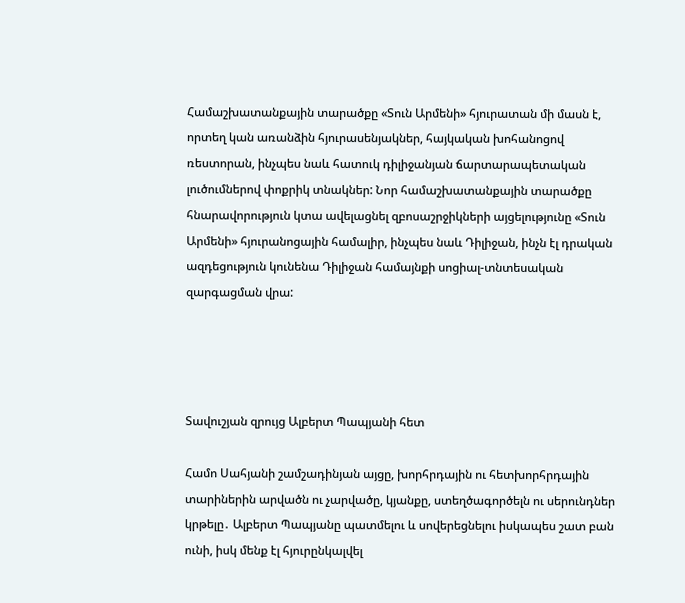Համաշխատանքային տարածքը «Տուն Արմենի» հյուրատան մի մասն է, որտեղ կան առանձին հյուրասենյակներ, հայկական խոհանոցով ռեստորան, ինչպես նաև հատուկ դիլիջանյան ճարտարապետական լուծումներով փոքրիկ տնակներ: Նոր համաշխատանքային տարածքը հնարավորություն կտա ավելացնել զբոսաշրջիկների այցելությունը «Տուն Արմենի» հյուրանոցային համալիր, ինչպես նաև Դիլիջան, ինչն էլ դրական ազդեցություն կունենա Դիլիջան համայնքի սոցիալ-տնտեսական զարգացման վրա:




Տավուշյան զրույց Ալբերտ Պապյանի հետ

Համո Սահյանի շամշադինյան այցը, խորհրդային ու հետխորհրդային տարիներին արվածն ու չարվածը, կյանքը, ստեղծագործելն ու սերունդներ կրթելը․ Ալբերտ Պապյանը պատմելու և սովերեցնելու իսկապես շատ բան ունի, իսկ մենք էլ հյուրընկալվել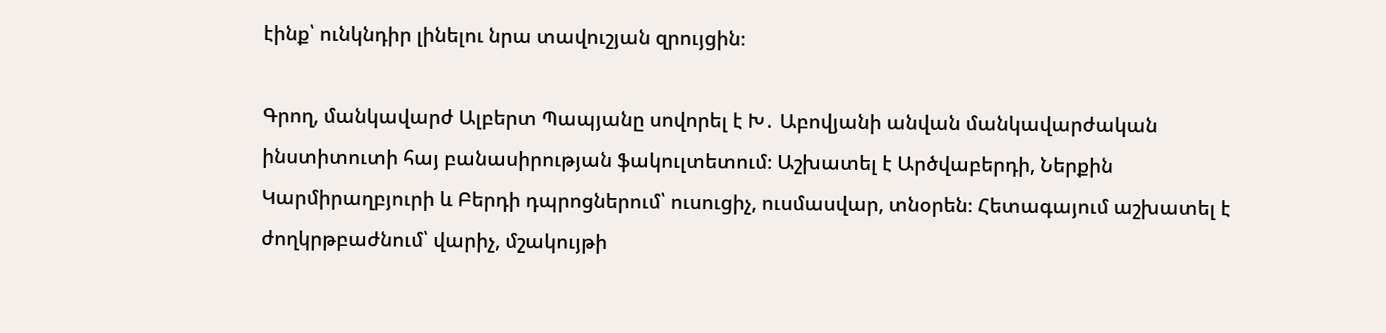էինք՝ ունկնդիր լինելու նրա տավուշյան զրույցին։

Գրող, մանկավարժ Ալբերտ Պապյանը սովորել է Խ․ Աբովյանի անվան մանկավարժական ինստիտուտի հայ բանասիրության ֆակուլտետում։ Աշխատել է Արծվաբերդի, Ներքին Կարմիրաղբյուրի և Բերդի դպրոցներում՝ ուսուցիչ, ուսմասվար, տնօրեն։ Հետագայում աշխատել է ժողկրթբաժնում՝ վարիչ, մշակույթի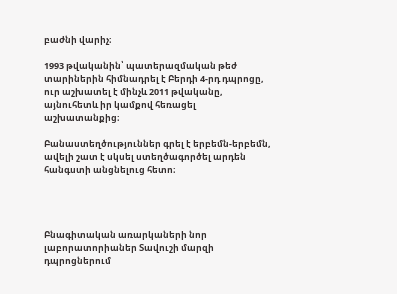բաժնի վարիչ։

1993 թվականին՝ պատերազմական թեժ տարիներին հիմնադրել է Բերդի 4-րդ դպրոցը, ուր աշխատել է մինչև 2011 թվականը, այնուհետև իր կամքով հեռացել աշխատանքից։

Բանաստեղծություններ գրել է երբեմն-երբեմն, ավելի շատ է սկսել ստեղծագործել արդեն հանգստի անցնելուց հետո։




Բնագիտական առարկաների նոր լաբորատորիաներ Տավուշի մարզի դպրոցներում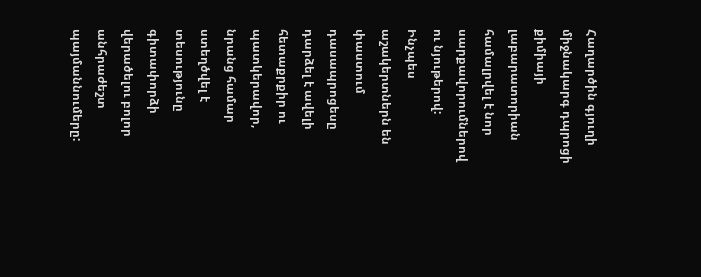Հաղարծին գյուղի միջնակարգ դպրոցի քիմիայի լաբարատորիան համալրվել է նոր սարքավորումներով ու նյութերով: Ինչպես աշակերտներն են փաստում դասապրոցեսը դարձել է ավելի հետաքրքիր ու պատկերավոր, նրանց համար ստեղծվել է տեսությունը գիտափորձի վերածելու բոլոր անհրաժեշտ պայմաննումերը: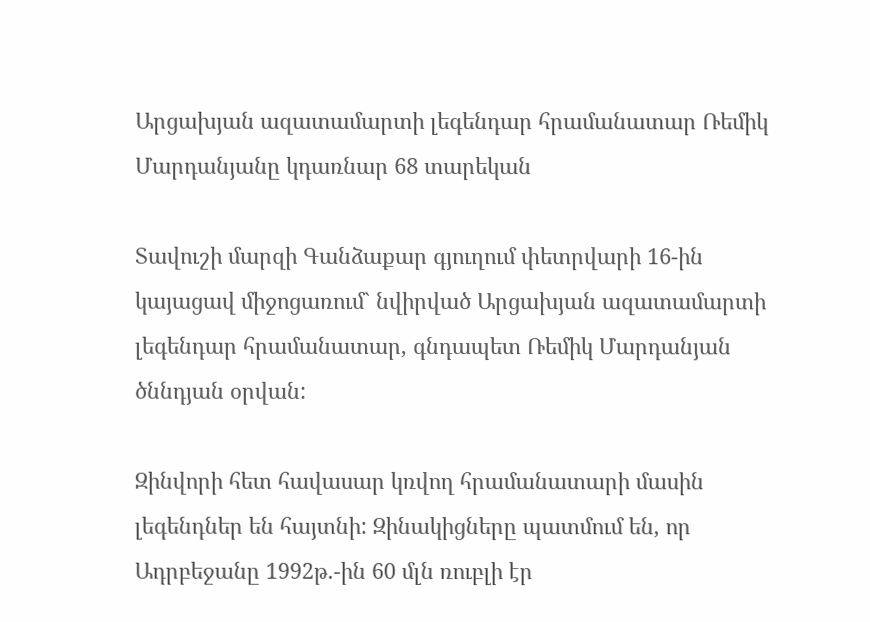Արցախյան ազատամարտի լեգենդար հրամանատար Ռեմիկ Մարդանյանը կդառնար 68 տարեկան

Տավուշի մարզի Գանձաքար գյուղում փետրվարի 16-ին կայացավ միջոցառում` նվիրված Արցախյան ազատամարտի լեգենդար հրամանատար, գնդապետ Ռեմիկ Մարդանյան ծննդյան օրվան:

Զինվորի հետ հավասար կռվող հրամանատարի մասին լեգենդներ են հայտնի: Զինակիցները պատմում են, որ Ադրբեջանը 1992թ.-ին 60 մլն ռուբլի էր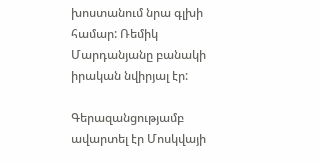խոստանում նրա գլխի համար: Ռեմիկ Մարդանյանը բանակի իրական նվիրյալ էր:

Գերազանցությամբ ավարտել էր Մոսկվայի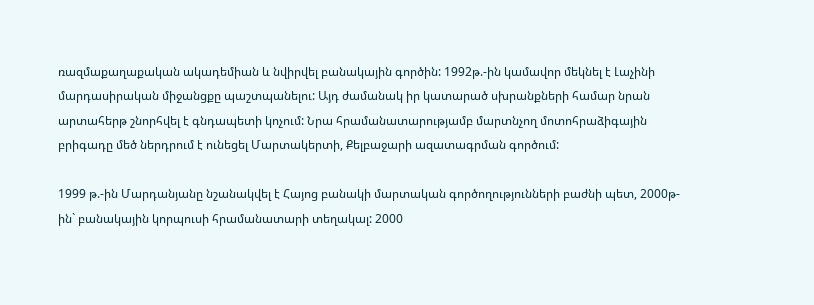ռազմաքաղաքական ակադեմիան և նվիրվել բանակային գործին: 1992թ.-ին կամավոր մեկնել է Լաչինի մարդասիրական միջանցքը պաշտպանելու: Այդ ժամանակ իր կատարած սխրանքների համար նրան արտահերթ շնորհվել է գնդապետի կոչում: Նրա հրամանատարությամբ մարտնչող մոտոհրաձիգային բրիգադը մեծ ներդրում է ունեցել Մարտակերտի, Քելբաջարի ազատագրման գործում:

1999 թ.-ին Մարդանյանը նշանակվել է Հայոց բանակի մարտական գործողությունների բաժնի պետ, 2000թ-ին` բանակային կորպուսի հրամանատարի տեղակալ: 2000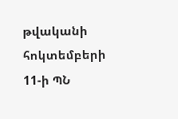թվականի հոկտեմբերի 11-ի ՊՆ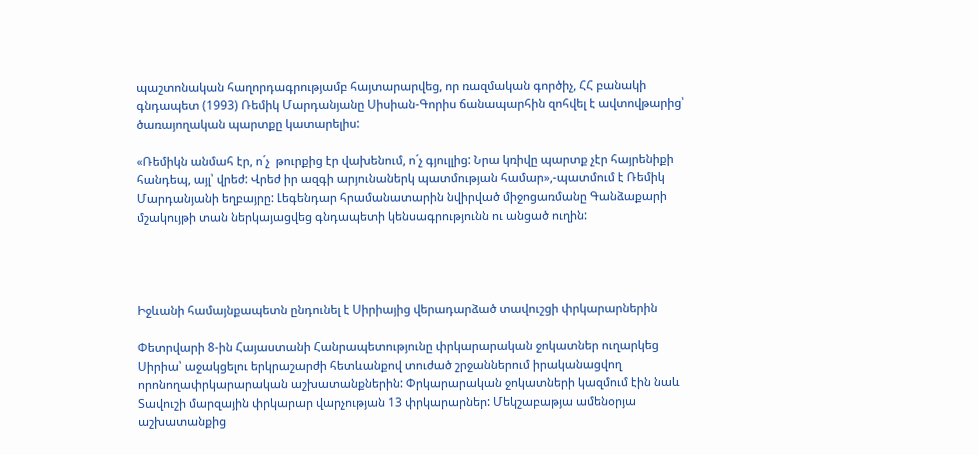պաշտոնական հաղորդագրությամբ հայտարարվեց, որ ռազմական գործիչ, ՀՀ բանակի գնդապետ (1993) Ռեմիկ Մարդանյանը Սիսիան-Գորիս ճանապարհին զոհվել է ավտովթարից՝ ծառայողական պարտքը կատարելիս:

«Ռեմիկն անմահ էր, ո´չ  թուրքից էր վախենում, ո´չ գյուլլից: Նրա կռիվը պարտք չէր հայրենիքի հանդեպ, այլ՝ վրեժ: Վրեժ իր ազգի արյունաներկ պատմության համար»,-պատմում է Ռեմիկ Մարդանյանի եղբայրը: Լեգենդար հրամանատարին նվիրված միջոցառմանը Գանձաքարի մշակույթի տան ներկայացվեց գնդապետի կենսագրությունն ու անցած ուղին:




Իջևանի համայնքապետն ընդունել է Սիրիայից վերադարձած տավուշցի փրկարարներին

Փետրվարի 8-ին Հայաստանի Հանրապետությունը փրկարարական ջոկատներ ուղարկեց Սիրիա՝ աջակցելու երկրաշարժի հետևանքով տուժած շրջաններում իրականացվող որոնողափրկարարական աշխատանքներին: Փրկարարական ջոկատների կազմում էին նաև Տավուշի մարզային փրկարար վարչության 13 փրկարարներ: Մեկշաբաթյա ամենօրյա աշխատանքից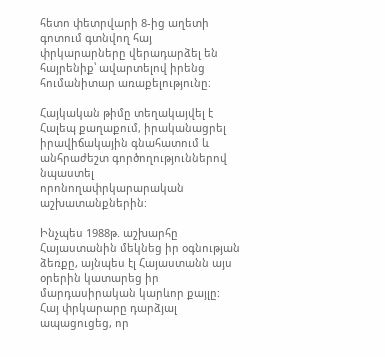հետո փետրվարի 8-ից աղետի գոտում գտնվող հայ փրկարարները վերադարձել են հայրենիք՝ ավարտելով իրենց հումանիտար առաքելությունը։

Հայկական թիմը տեղակայվել է Հալեպ քաղաքում, իրականացրել իրավիճակային գնահատում և անհրաժեշտ գործողություններով նպաստել որոնողափրկարարական աշխատանքներին:

Ինչպես 1988թ. աշխարհը Հայաստանին մեկնեց իր օգնության ձեռքը, այնպես էլ Հայաստանն այս օրերին կատարեց իր մարդասիրական կարևոր քայլը: Հայ փրկարարը դարձյալ ապացուցեց, որ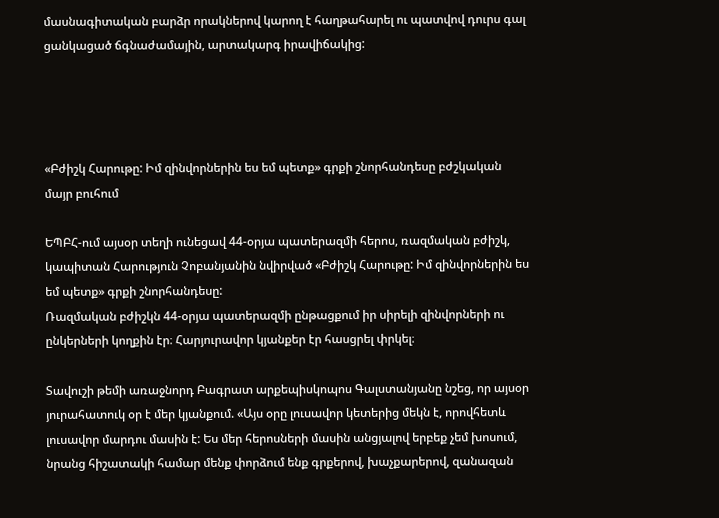մասնագիտական բարձր որակներով կարող է հաղթահարել ու պատվով դուրս գալ ցանկացած ճգնաժամային, արտակարգ իրավիճակից:




«Բժիշկ Հարութը: Իմ զինվորներին ես եմ պետք» գրքի շնորհանդեսը բժշկական մայր բուհում

ԵՊԲՀ-ում այսօր տեղի ունեցավ 44-օրյա պատերազմի հերոս, ռազմական բժիշկ, կապիտան Հարություն Չոբանյանին նվիրված «Բժիշկ Հարութը: Իմ զինվորներին ես եմ պետք» գրքի շնորհանդեսը:
Ռազմական բժիշկն 44-օրյա պատերազմի ընթացքում իր սիրելի զինվորների ու ընկերների կողքին էր։ Հարյուրավոր կյանքեր էր հասցրել փրկել։

Տավուշի թեմի առաջնորդ Բագրատ արքեպիսկոպոս Գալստանյանը նշեց, որ այսօր յուրահատուկ օր է մեր կյանքում. «Այս օրը լուսավոր կետերից մեկն է, որովհետև լուսավոր մարդու մասին է: Ես մեր հերոսների մասին անցյալով երբեք չեմ խոսում, նրանց հիշատակի համար մենք փորձում ենք գրքերով, խաչքարերով, զանազան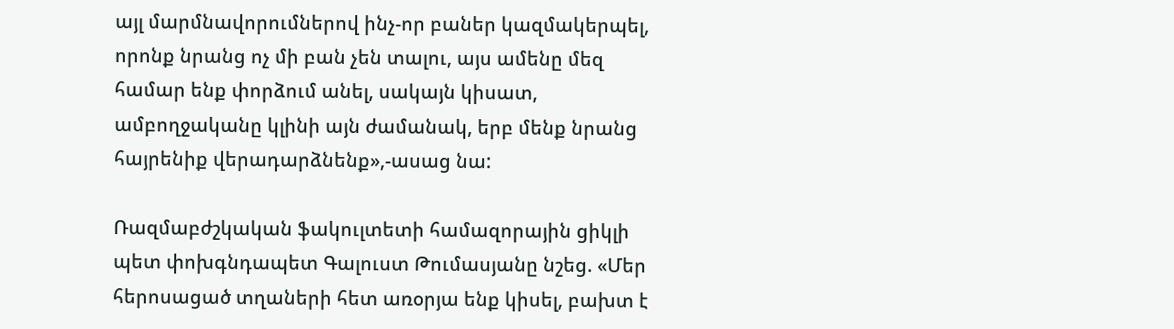այլ մարմնավորումներով ինչ-որ բաներ կազմակերպել, որոնք նրանց ոչ մի բան չեն տալու, այս ամենը մեզ համար ենք փորձում անել, սակայն կիսատ, ամբողջականը կլինի այն ժամանակ, երբ մենք նրանց հայրենիք վերադարձնենք»,-ասաց նա:

Ռազմաբժշկական ֆակուլտետի համազորային ցիկլի պետ փոխգնդապետ Գալուստ Թումասյանը նշեց. «Մեր հերոսացած տղաների հետ առօրյա ենք կիսել, բախտ է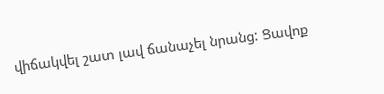վիճակվել շատ լավ ճանաչել նրանց: Ցավոք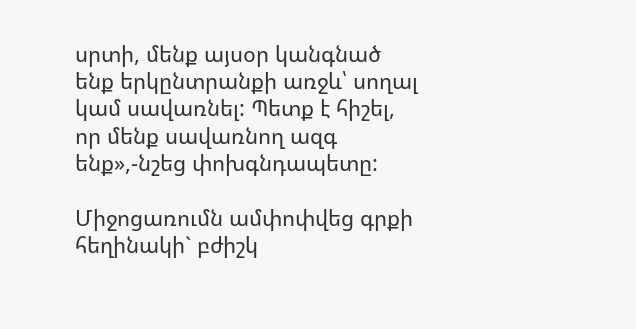սրտի, մենք այսօր կանգնած ենք երկընտրանքի առջև՝ սողալ կամ սավառնել: Պետք է հիշել, որ մենք սավառնող ազգ ենք»,-նշեց փոխգնդապետը:

Միջոցառումն ամփոփվեց գրքի հեղինակի` բժիշկ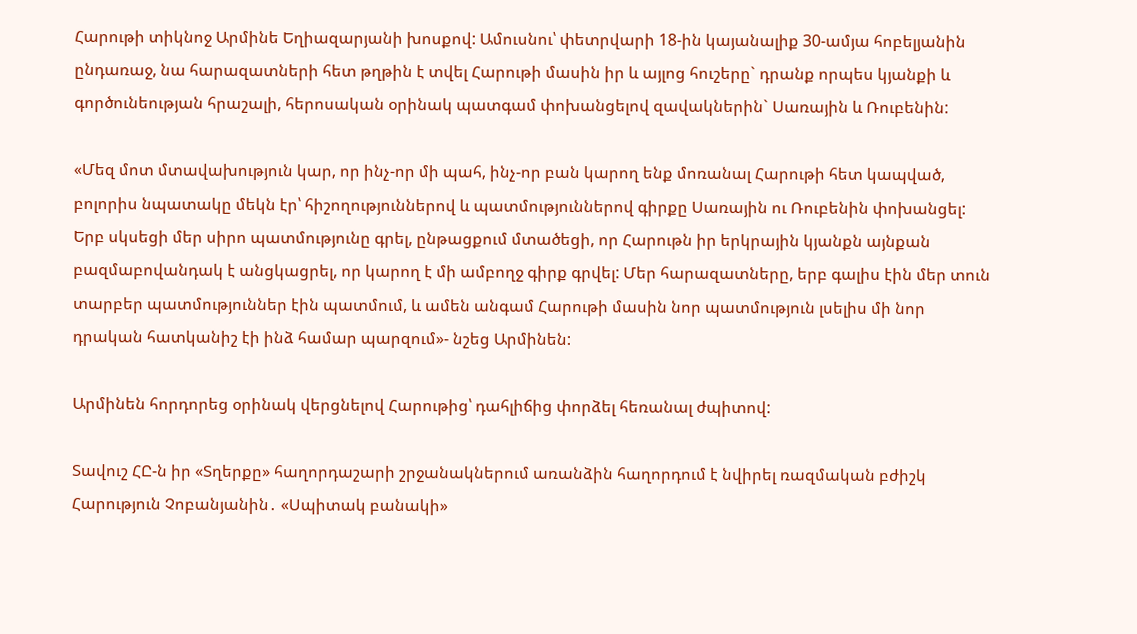Հարութի տիկնոջ Արմինե Եղիազարյանի խոսքով: Ամուսնու՝ փետրվարի 18-ին կայանալիք 30-ամյա հոբելյանին ընդառաջ, նա հարազատների հետ թղթին է տվել Հարութի մասին իր և այլոց հուշերը` դրանք որպես կյանքի և գործունեության հրաշալի, հերոսական օրինակ պատգամ փոխանցելով զավակներին` Սառային և Ռուբենին:

«Մեզ մոտ մտավախություն կար, որ ինչ-որ մի պահ, ինչ-որ բան կարող ենք մոռանալ Հարութի հետ կապված, բոլորիս նպատակը մեկն էր՝ հիշողություններով և պատմություններով գիրքը Սառային ու Ռուբենին փոխանցել: Երբ սկսեցի մեր սիրո պատմությունը գրել, ընթացքում մտածեցի, որ Հարութն իր երկրային կյանքն այնքան բազմաբովանդակ է անցկացրել, որ կարող է մի ամբողջ գիրք գրվել: Մեր հարազատները, երբ գալիս էին մեր տուն տարբեր պատմություններ էին պատմում, և ամեն անգամ Հարութի մասին նոր պատմություն լսելիս մի նոր դրական հատկանիշ էի ինձ համար պարզում»- նշեց Արմինեն:

Արմինեն հորդորեց օրինակ վերցնելով Հարութից՝ դահլիճից փորձել հեռանալ ժպիտով:

Տավուշ ՀԸ-ն իր «Տղերքը» հաղորդաշարի շրջանակներում առանձին հաղորդում է նվիրել ռազմական բժիշկ Հարություն Չոբանյանին․ «Սպիտակ բանակի»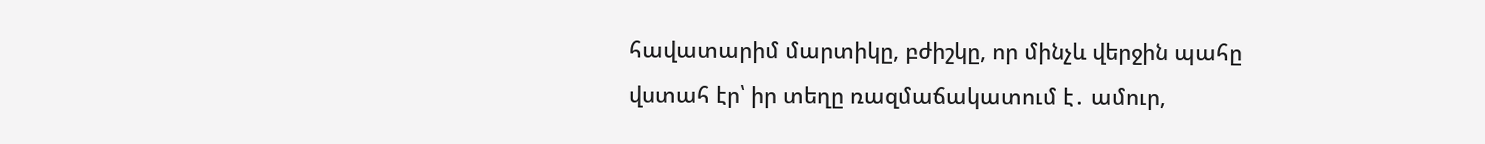հավատարիմ մարտիկը, բժիշկը, որ մինչև վերջին պահը վստահ էր՝ իր տեղը ռազմաճակատում է․ ամուր,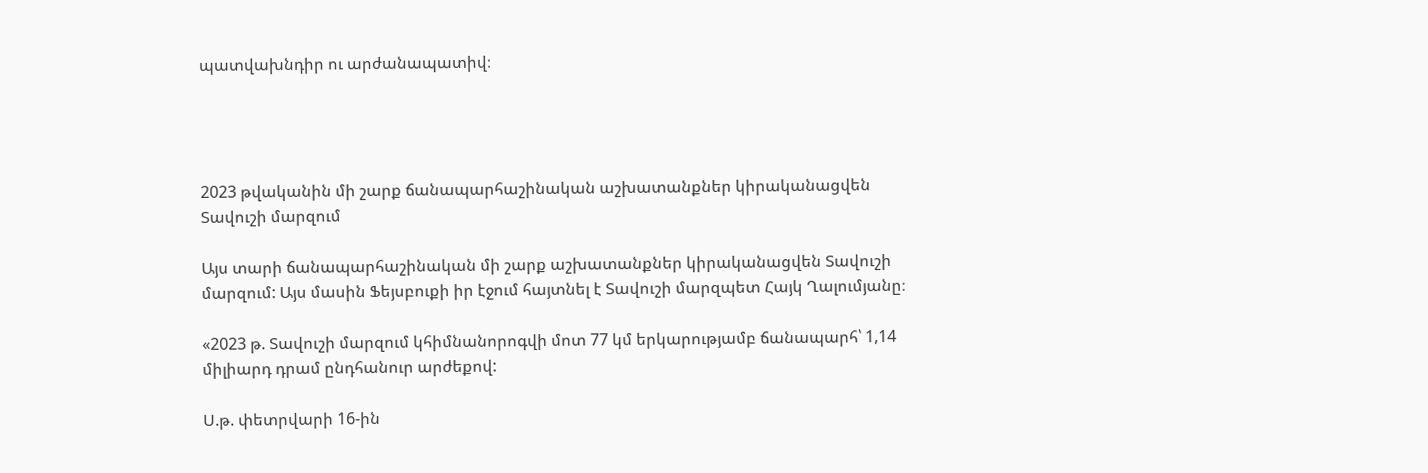պատվախնդիր ու արժանապատիվ։




2023 թվականին մի շարք ճանապարհաշինական աշխատանքներ կիրականացվեն Տավուշի մարզում

Այս տարի ճանապարհաշինական մի շարք աշխատանքներ կիրականացվեն Տավուշի մարզում: Այս մասին Ֆեյսբուքի իր էջում հայտնել է Տավուշի մարզպետ Հայկ Ղալումյանը։

«2023 թ. Տավուշի մարզում կհիմնանորոգվի մոտ 77 կմ երկարությամբ ճանապարհ՝ 1,14 միլիարդ դրամ ընդհանուր արժեքով:

Ս.թ. փետրվարի 16-ին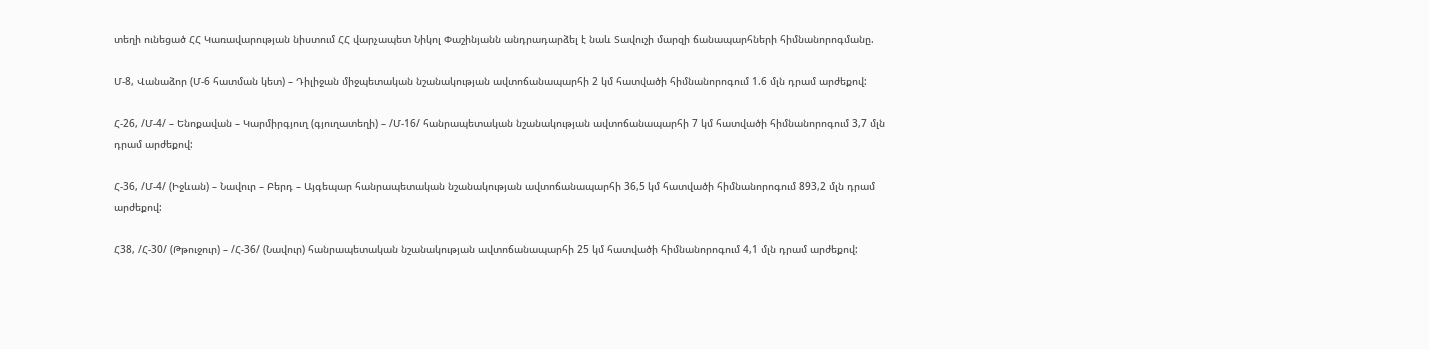տեղի ունեցած ՀՀ Կառավարության նիստում ՀՀ վարչապետ Նիկոլ Փաշինյանն անդրադարձել է նաև Տավուշի մարզի ճանապարհների հիմնանորոգմանը.

Մ-8, Վանաձոր (Մ-6 հատման կետ) – Դիլիջան միջպետական նշանակության ավտոճանապարհի 2 կմ հատվածի հիմնանորոգում 1.6 մլն դրամ արժեքով:

Հ-26, /Մ-4/ – Ենոքավան – Կարմիրգյուղ (գյուղատեղի) – /Մ-16/ հանրապետական նշանակության ավտոճանապարհի 7 կմ հատվածի հիմնանորոգում 3,7 մլն դրամ արժեքով:

Հ-36, /Մ-4/ (Իջևան) – Նավուր – Բերդ – Այգեպար հանրապետական նշանակության ավտոճանապարհի 36,5 կմ հատվածի հիմնանորոգում 893,2 մլն դրամ արժեքով:

Հ38, /Հ-30/ (Թթուջուր) – /Հ-36/ (Նավուր) հանրապետական նշանակության ավտոճանապարհի 25 կմ հատվածի հիմնանորոգում 4,1 մլն դրամ արժեքով: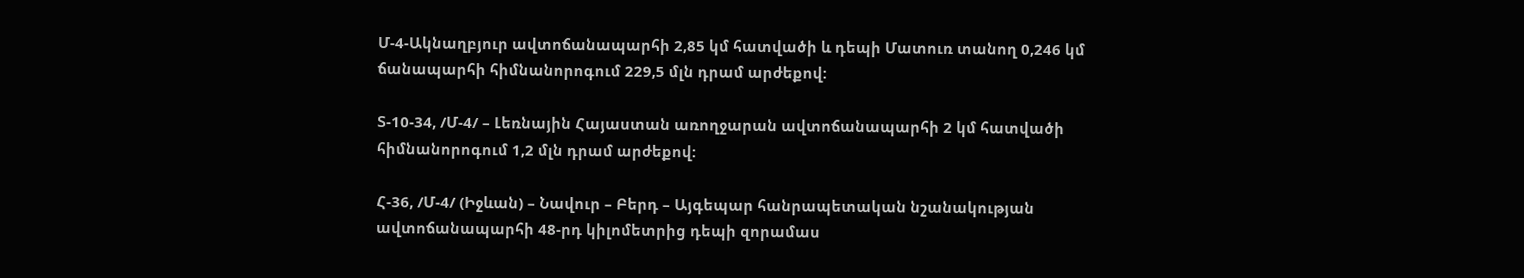Մ-4-Ակնաղբյուր ավտոճանապարհի 2,85 կմ հատվածի և դեպի Մատուռ տանող 0,246 կմ ճանապարհի հիմնանորոգում 229,5 մլն դրամ արժեքով:

Տ-10-34, /Մ-4/ – Լեռնային Հայաստան առողջարան ավտոճանապարհի 2 կմ հատվածի հիմնանորոգում 1,2 մլն դրամ արժեքով:

Հ-36, /Մ-4/ (Իջևան) – Նավուր – Բերդ – Այգեպար հանրապետական նշանակության ավտոճանապարհի 48-րդ կիլոմետրից դեպի զորամաս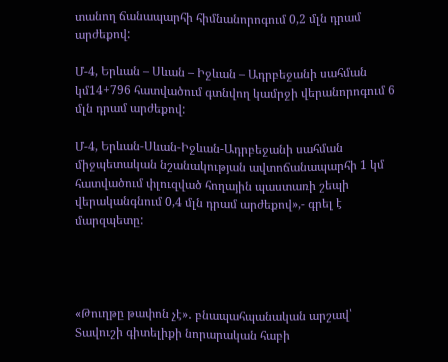տանող ճանապարհի հիմնանորոգում 0,2 մլն դրամ արժեքով:

Մ-4, Երևան – Սևան – Իջևան – Ադրբեջանի սահման կմ14+796 հատվածում գտնվող կամրջի վերանորոգում 6 մլն դրամ արժեքով:

Մ-4, Երևան-Սևան-Իջևան-Ադրբեջանի սահման միջպետական նշանակության ավտոճանապարհի 1 կմ հատվածում փլուզված հողային պաստառի շեպի վերականգնում 0,4 մլն դրամ արժեքով»,- գրել է մարզպետը:




«Թուղթը թափոն չէ»․ բնապահպանական արշավ՝ Տավուշի գիտելիքի նորարական հաբի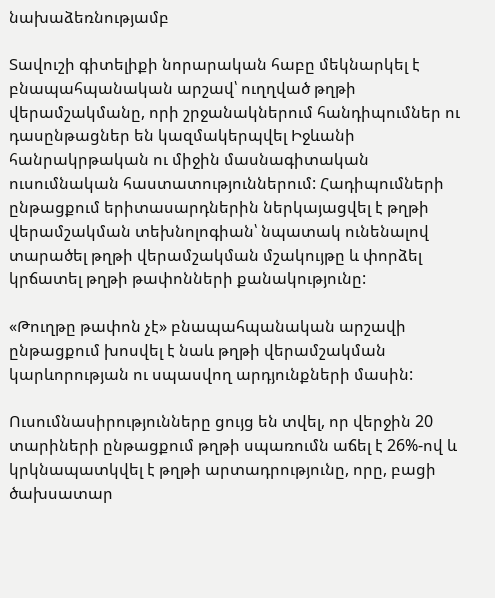նախաձեռնությամբ

Տավուշի գիտելիքի նորարական հաբը մեկնարկել է բնապահպանական արշավ՝ ուղղված թղթի վերամշակմանը, որի շրջանակներում հանդիպումներ ու դասընթացներ են կազմակերպվել Իջևանի հանրակրթական ու միջին մասնագիտական ուսումնական հաստատություններում: Հադիպումների ընթացքում երիտասարդներին ներկայացվել է թղթի վերամշակման տեխնոլոգիան՝ նպատակ ունենալով տարածել թղթի վերամշակման մշակույթը և փորձել կրճատել թղթի թափոնների քանակությունը:

«Թուղթը թափոն չէ» բնապահպանական արշավի ընթացքում խոսվել է նաև թղթի վերամշակման կարևորության ու սպասվող արդյունքների մասին:

Ուսումնասիրությունները ցույց են տվել, որ վերջին 20 տարիների ընթացքում թղթի սպառումն աճել է 26%-ով և կրկնապատկվել է թղթի արտադրությունը, որը, բացի ծախսատար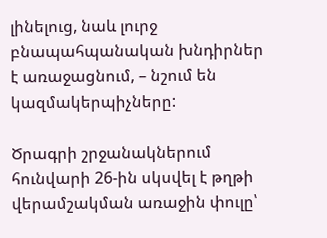լինելուց, նաև լուրջ բնապահպանական խնդիրներ է առաջացնում, – նշում են կազմակերպիչները:

Ծրագրի շրջանակներում հունվարի 26-ին սկսվել է թղթի վերամշակման առաջին փուլը՝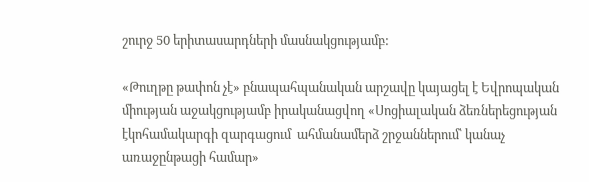շուրջ 50 երիտասարդների մասնակցությամբ:

«Թուղթը թափոն չէ» բնապահպանական արշավը կայացել է Եվրոպական միության աջակցությամբ իրականացվող «Սոցիալական ձեռներեցության էկոհամակարգի զարգացում  ահմանամերձ շրջաններում՝ կանաչ առաջընթացի համար»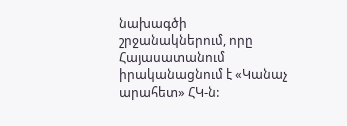նախագծի շրջանակներում, որը Հայասատանում իրականացնում է «Կանաչ արահետ» ՀԿ-ն: